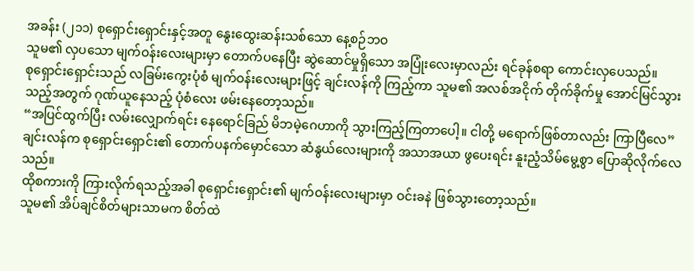အခန်း (၂၁၁) စုရှောင်းရှောင်းနှင့်အတူ နွေးထွေးဆန်းသစ်သော နေ့စဉ်ဘဝ
သူမ၏ လှပသော မျက်ဝန်းလေးများမှာ တောက်ပနေပြီး ဆွဲဆောင်မှုရှိသော အပြုံးလေးမှာလည်း ရင်ခုန်စရာ ကောင်းလှပေသည်။
စုရှောင်းရှောင်းသည် လခြမ်းကွေးပုံစံ မျက်ဝန်းလေးများဖြင့် ချင်းလန်ကို ကြည့်ကာ သူမ၏ အလစ်အငိုက် တိုက်ခိုက်မှု အောင်မြင်သွားသည့်အတွက် ဂုဏ်ယူနေသည့် ပုံစံလေး ဖမ်းနေတော့သည်။
“အပြင်ထွက်ပြီး လမ်းလျှောက်ရင်း နေရောင်ခြည် မိဘမဲ့ဂေဟာကို သွားကြည့်ကြတာပေါ့။ ငါတို့ မရောက်ဖြစ်တာလည်း ကြာပြီလေ”
ချင်းလန်က စုရှောင်းရှောင်း၏ တောက်ပနက်မှောင်သော ဆံနွယ်လေးများကို အသာအယာ ဖွပေးရင်း နူးညံ့သိမ်မွေ့စွာ ပြောဆိုလိုက်လေသည်။
ထိုစကားကို ကြားလိုက်ရသည့်အခါ စုရှောင်းရှောင်း၏ မျက်ဝန်းလေးများမှာ ဝင်းခနဲ ဖြစ်သွားတော့သည်။
သူမ၏ အိပ်ချင်စိတ်များသာမက စိတ်ထဲ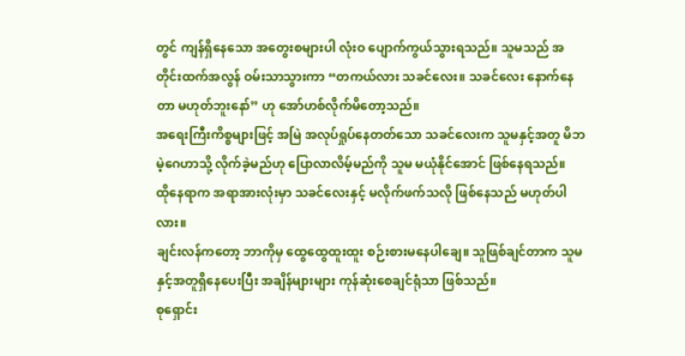တွင် ကျန်ရှိနေသော အတွေးစများပါ လုံးဝ ပျောက်ကွယ်သွားရသည်။ သူမသည် အတိုင်းထက်အလွန် ဝမ်းသာသွားကာ “တကယ်လား သခင်လေး။ သခင်လေး နောက်နေတာ မဟုတ်ဘူးနော်” ဟု အော်ဟစ်လိုက်မိတော့သည်။
အရေးကြီးကိစ္စများဖြင့် အမြဲ အလုပ်ရှုပ်နေတတ်သော သခင်လေးက သူမနှင့်အတူ မိဘမဲ့ဂေဟာသို့ လိုက်ခဲ့မည်ဟု ပြောလာလိမ့်မည်ကို သူမ မယုံနိုင်အောင် ဖြစ်နေရသည်။
ထိုနေရာက အရာအားလုံးမှာ သခင်လေးနှင့် မလိုက်ဖက်သလို ဖြစ်နေသည် မဟုတ်ပါလား။
ချင်းလန်ကတော့ ဘာကိုမှ ထွေထွေထူးထူး စဉ်းစားမနေပါချေ။ သူဖြစ်ချင်တာက သူမနှင့်အတူရှိနေပေးပြီး အချိန်များများ ကုန်ဆုံးစေချင်ရုံသာ ဖြစ်သည်။
စုရှောင်း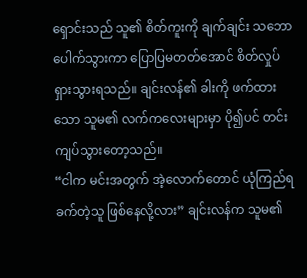ရှောင်းသည် သူ၏ စိတ်ကူးကို ချက်ချင်း သဘောပေါက်သွားကာ ပြောပြမတတ်အောင် စိတ်လှုပ်ရှားသွားရသည်။ ချင်းလန်၏ ခါးကို ဖက်ထားသော သူမ၏ လက်ကလေးများမှာ ပို၍ပင် တင်းကျပ်သွားတော့သည်။
“ငါက မင်းအတွက် အဲ့လောက်တောင် ယုံကြည်ရခက်တဲ့သူ ဖြစ်နေလို့လား” ချင်းလန်က သူမ၏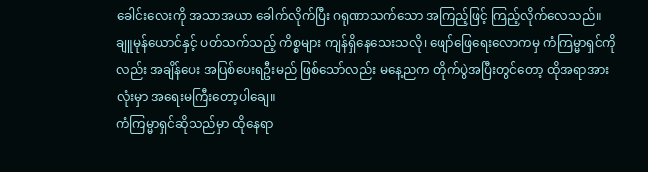ခေါင်းလေးကို အသာအယာ ခေါက်လိုက်ပြီး ဂရုဏာသက်သော အကြည့်ဖြင့် ကြည့်လိုက်လေသည်။
ချူမုန်ယောင်နှင့် ပတ်သက်သည့် ကိစ္စများ ကျန်ရှိနေသေးသလို၊ ဖျော်ဖြေရေးလောကမှ ကံကြမ္မာရှင်ကိုလည်း အချိန်ပေး အပြစ်ပေးရဦးမည် ဖြစ်သော်လည်း မနေ့ညက တိုက်ပွဲအပြီးတွင်တော့ ထိုအရာအားလုံးမှာ အရေးမကြီးတော့ပါချေ။
ကံကြမ္မာရှင်ဆိုသည်မှာ ထိုနေရာ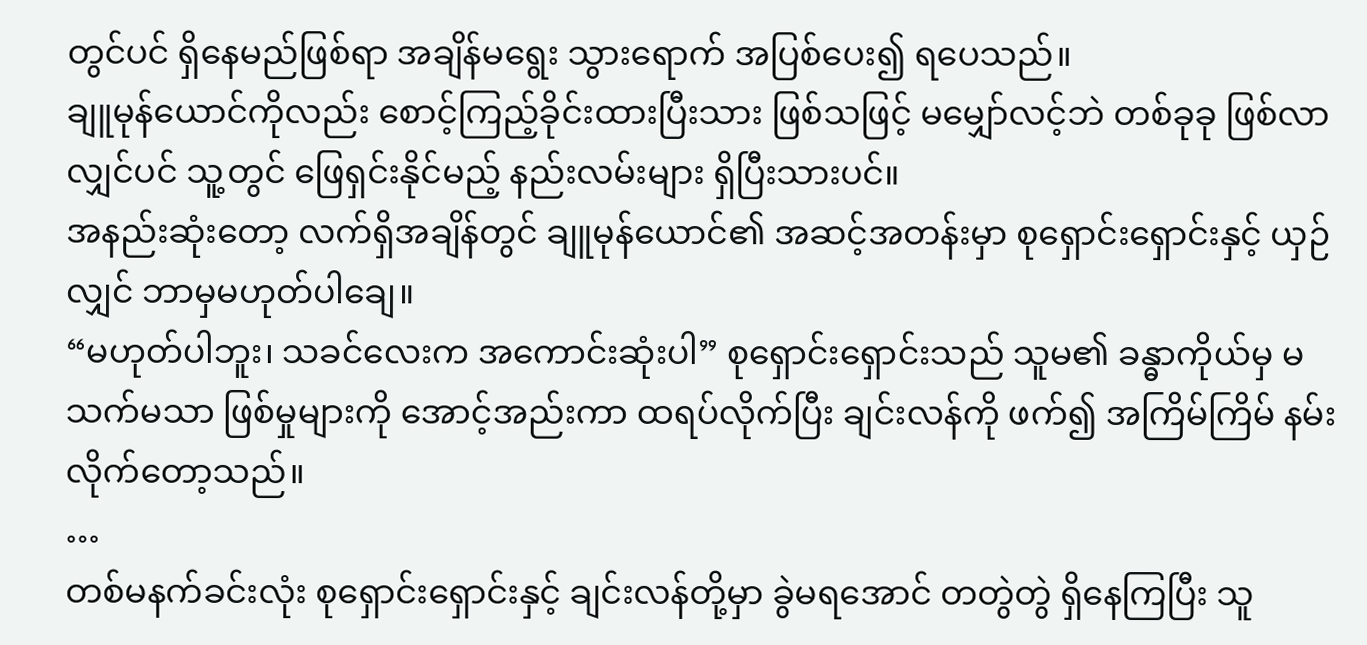တွင်ပင် ရှိနေမည်ဖြစ်ရာ အချိန်မရွေး သွားရောက် အပြစ်ပေး၍ ရပေသည်။
ချူမုန်ယောင်ကိုလည်း စောင့်ကြည့်ခိုင်းထားပြီးသား ဖြစ်သဖြင့် မမျှော်လင့်ဘဲ တစ်ခုခု ဖြစ်လာလျှင်ပင် သူ့တွင် ဖြေရှင်းနိုင်မည့် နည်းလမ်းများ ရှိပြီးသားပင်။
အနည်းဆုံးတော့ လက်ရှိအချိန်တွင် ချူမုန်ယောင်၏ အဆင့်အတန်းမှာ စုရှောင်းရှောင်းနှင့် ယှဉ်လျှင် ဘာမှမဟုတ်ပါချေ။
“မဟုတ်ပါဘူး၊ သခင်လေးက အကောင်းဆုံးပါ” စုရှောင်းရှောင်းသည် သူမ၏ ခန္ဓာကိုယ်မှ မသက်မသာ ဖြစ်မှုများကို အောင့်အည်းကာ ထရပ်လိုက်ပြီး ချင်းလန်ကို ဖက်၍ အကြိမ်ကြိမ် နမ်းလိုက်တော့သည်။
…
တစ်မနက်ခင်းလုံး စုရှောင်းရှောင်းနှင့် ချင်းလန်တို့မှာ ခွဲမရအောင် တတွဲတွဲ ရှိနေကြပြီး သူ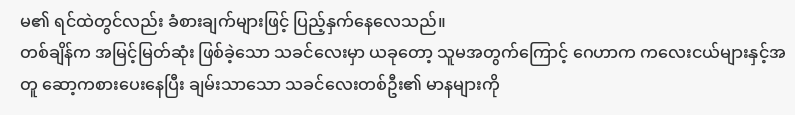မ၏ ရင်ထဲတွင်လည်း ခံစားချက်များဖြင့် ပြည့်နှက်နေလေသည်။
တစ်ချိန်က အမြင့်မြတ်ဆုံး ဖြစ်ခဲ့သော သခင်လေးမှာ ယခုတော့ သူမအတွက်ကြောင့် ဂေဟာက ကလေးငယ်များနှင့်အတူ ဆော့ကစားပေးနေပြီး ချမ်းသာသော သခင်လေးတစ်ဦး၏ မာနများကို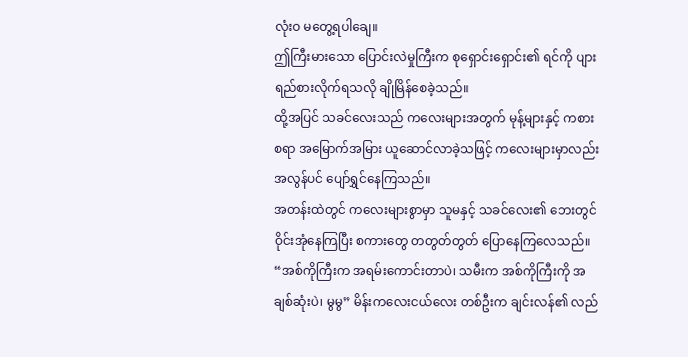လုံးဝ မတွေ့ရပါချေ။
ဤကြီးမားသော ပြောင်းလဲမှုကြီးက စုရှောင်းရှောင်း၏ ရင်ကို ပျားရည်စားလိုက်ရသလို ချိုမြိန်စေခဲ့သည်။
ထို့အပြင် သခင်လေးသည် ကလေးများအတွက် မုန့်များနှင့် ကစားစရာ အမြောက်အမြား ယူဆောင်လာခဲ့သဖြင့် ကလေးများမှာလည်း အလွန်ပင် ပျော်ရွှင်နေကြသည်။
အတန်းထဲတွင် ကလေးများစွာမှာ သူမနှင့် သခင်လေး၏ ဘေးတွင် ဝိုင်းအုံနေကြပြီး စကားတွေ တတွတ်တွတ် ပြောနေကြလေသည်။
“အစ်ကိုကြီးက အရမ်းကောင်းတာပဲ၊ သမီးက အစ်ကိုကြီးကို အချစ်ဆုံးပဲ၊ မွမွ” မိန်းကလေးငယ်လေး တစ်ဦးက ချင်းလန်၏ လည်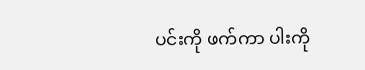ပင်းကို ဖက်ကာ ပါးကို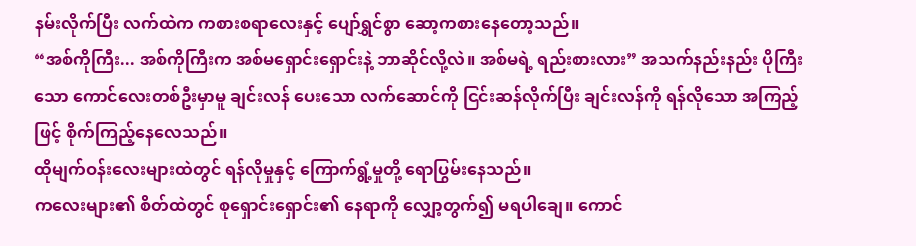နမ်းလိုက်ပြီး လက်ထဲက ကစားစရာလေးနှင့် ပျော်ရွှင်စွာ ဆော့ကစားနေတော့သည်။
“အစ်ကိုကြီး... အစ်ကိုကြီးက အစ်မရှောင်းရှောင်းနဲ့ ဘာဆိုင်လို့လဲ။ အစ်မရဲ့ ရည်းစားလား” အသက်နည်းနည်း ပိုကြီးသော ကောင်လေးတစ်ဦးမှာမူ ချင်းလန် ပေးသော လက်ဆောင်ကို ငြင်းဆန်လိုက်ပြီး ချင်းလန်ကို ရန်လိုသော အကြည့်ဖြင့် စိုက်ကြည့်နေလေသည်။
ထိုမျက်ဝန်းလေးများထဲတွင် ရန်လိုမှုနှင့် ကြောက်ရွံ့မှုတို့ ရောပြွမ်းနေသည်။
ကလေးများ၏ စိတ်ထဲတွင် စုရှောင်းရှောင်း၏ နေရာကို လျှော့တွက်၍ မရပါချေ။ ကောင်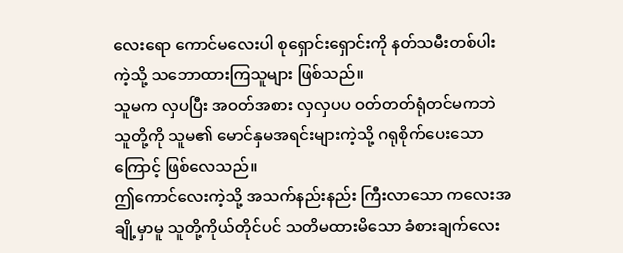လေးရော ကောင်မလေးပါ စုရှောင်းရှောင်းကို နတ်သမီးတစ်ပါးကဲ့သို့ သဘောထားကြသူများ ဖြစ်သည်။
သူမက လှပပြီး အဝတ်အစား လှလှပပ ဝတ်တတ်ရုံတင်မကဘဲ သူတို့ကို သူမ၏ မောင်နှမအရင်းများကဲ့သို့ ဂရုစိုက်ပေးသောကြောင့် ဖြစ်လေသည်။
ဤကောင်လေးကဲ့သို့ အသက်နည်းနည်း ကြီးလာသော ကလေးအချို့မှာမူ သူတို့ကိုယ်တိုင်ပင် သတိမထားမိသော ခံစားချက်လေး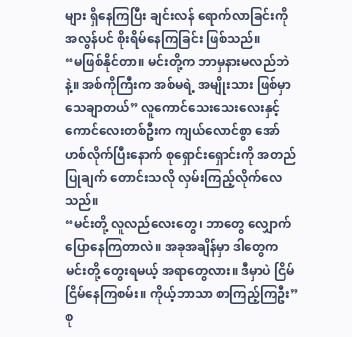များ ရှိနေကြပြီး ချင်းလန် ရောက်လာခြင်းကို အလွန်ပင် စိုးရိမ်နေကြခြင်း ဖြစ်သည်။
“မဖြစ်နိုင်တာ။ မင်းတို့က ဘာမှနားမလည်ဘဲနဲ့။ အစ်ကိုကြီးက အစ်မရဲ့ အမျိုးသား ဖြစ်မှာ သေချာတယ်” လူကောင်သေးသေးလေးနှင့် ကောင်လေးတစ်ဦးက ကျယ်လောင်စွာ အော်ဟစ်လိုက်ပြီးနောက် စုရှောင်းရှောင်းကို အတည်ပြုချက် တောင်းသလို လှမ်းကြည့်လိုက်လေသည်။
“မင်းတို့ လူလည်လေးတွေ၊ ဘာတွေ လျှောက်ပြောနေကြတာလဲ။ အခုအချိန်မှာ ဒါတွေက မင်းတို့ တွေးရမယ့် အရာတွေလား။ ဒီမှာပဲ ငြိမ်ငြိမ်နေကြစမ်း။ ကိုယ့်ဘာသာ စာကြည့်ကြဦး”
စု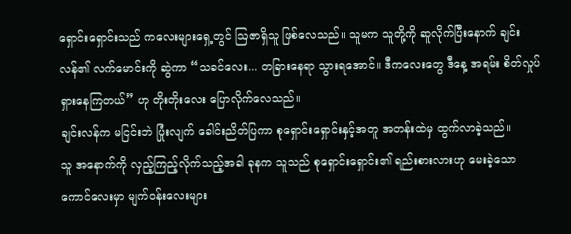ရှောင်းရှောင်းသည် ကလေးများရှေ့တွင် ဩဇာရှိသူ ဖြစ်လေသည်။ သူမက သူတို့ကို ဆူလိုက်ပြီးနောက် ချင်းလန်၏ လက်မောင်းကို ဆွဲကာ “သခင်လေး... တခြားနေရာ သွားရအောင်။ ဒီကလေးတွေ ဒီနေ့ အရမ်း စိတ်လှုပ်ရှားနေကြတယ်” ဟု တိုးတိုးလေး ပြောလိုက်လေသည်။
ချင်းလန်က မငြင်းဘဲ ပြုံးလျက် ခေါင်းညိတ်ပြကာ စုရှောင်းရှောင်းနှင့်အတူ အတန်းထဲမှ ထွက်လာခဲ့သည်။
သူ အနောက်ကို လှည့်ကြည့်လိုက်သည့်အခါ ခုနက သူသည် စုရှောင်းရှောင်း၏ ရည်းစားလားဟု မေးခဲ့သော ကောင်လေးမှာ မျက်ဝန်းလေးများ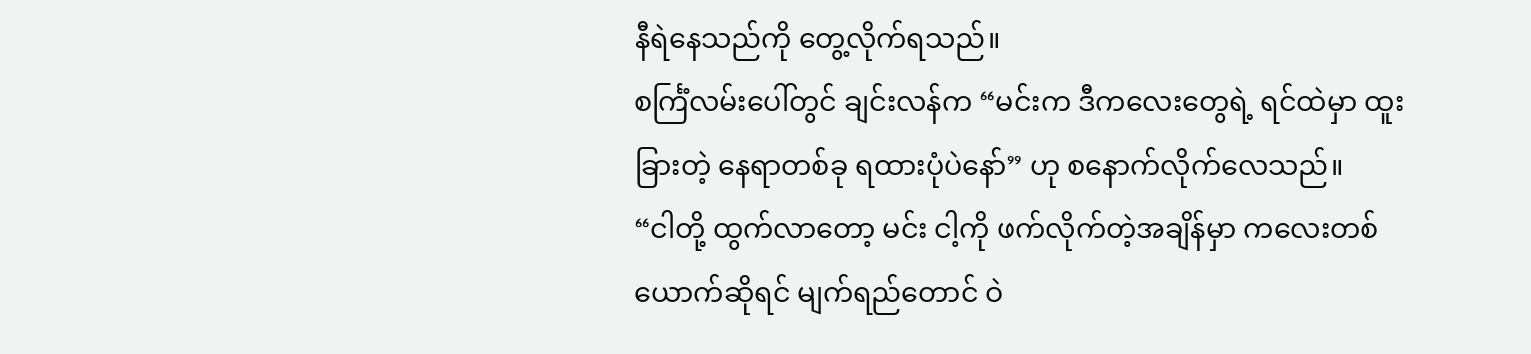နီရဲနေသည်ကို တွေ့လိုက်ရသည်။
စင်္ကြံလမ်းပေါ်တွင် ချင်းလန်က “မင်းက ဒီကလေးတွေရဲ့ ရင်ထဲမှာ ထူးခြားတဲ့ နေရာတစ်ခု ရထားပုံပဲနော်” ဟု စနောက်လိုက်လေသည်။
“ငါတို့ ထွက်လာတော့ မင်း ငါ့ကို ဖက်လိုက်တဲ့အချိန်မှာ ကလေးတစ်ယောက်ဆိုရင် မျက်ရည်တောင် ဝဲ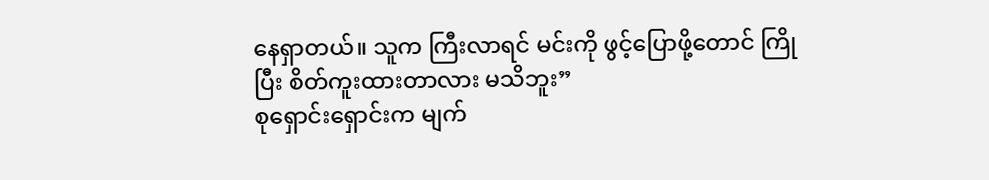နေရှာတယ်။ သူက ကြီးလာရင် မင်းကို ဖွင့်ပြောဖို့တောင် ကြိုပြီး စိတ်ကူးထားတာလား မသိဘူး”
စုရှောင်းရှောင်းက မျက်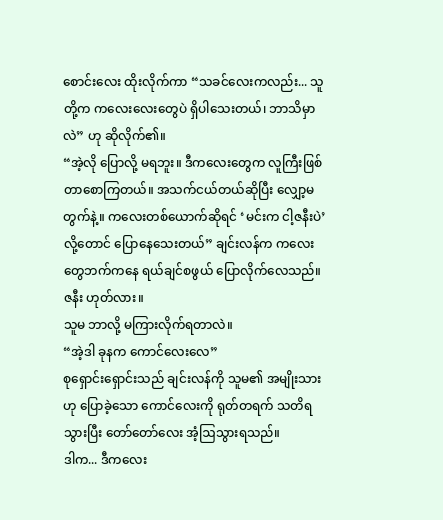စောင်းလေး ထိုးလိုက်ကာ “သခင်လေးကလည်း... သူတို့က ကလေးလေးတွေပဲ ရှိပါသေးတယ်၊ ဘာသိမှာလဲ” ဟု ဆိုလိုက်၏။
“အဲ့လို ပြောလို့ မရဘူး။ ဒီကလေးတွေက လူကြီးဖြစ်တာစောကြတယ်။ အသက်ငယ်တယ်ဆိုပြီး လျှော့မတွက်နဲ့။ ကလေးတစ်ယောက်ဆိုရင် ‘မင်းက ငါ့ဇနီးပဲ’ လို့တောင် ပြောနေသေးတယ်” ချင်းလန်က ကလေးတွေဘက်ကနေ ရယ်ချင်စဖွယ် ပြောလိုက်လေသည်။
ဇနီး ဟုတ်လား။
သူမ ဘာလို့ မကြားလိုက်ရတာလဲ။
“အဲ့ဒါ ခုနက ကောင်လေးလေ”
စုရှောင်းရှောင်းသည် ချင်းလန်ကို သူမ၏ အမျိုးသားဟု ပြောခဲ့သော ကောင်လေးကို ရုတ်တရက် သတိရသွားပြီး တော်တော်လေး အံ့ဩသွားရသည်။
ဒါက... ဒီကလေး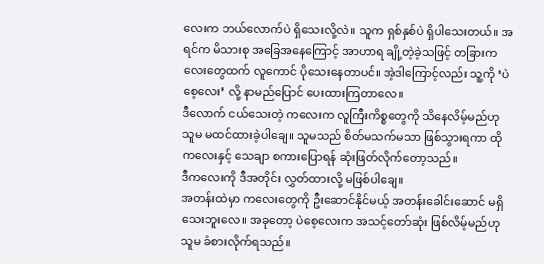လေးက ဘယ်လောက်ပဲ ရှိသေးလို့လဲ။ သူက ရှစ်နှစ်ပဲ ရှိပါသေးတယ်။ အရင်က မိသားစု အခြေအနေကြောင့် အာဟာရ ချို့တဲ့ခဲ့သဖြင့် တခြားကလေးတွေထက် လူကောင် ပိုသေးနေတာပင်။ အဲ့ဒါကြောင့်လည်း သူ့ကို ‘ပဲစေ့လေး’ လို့ နာမည်ပြောင် ပေးထားကြတာလေ။
ဒီလောက် ငယ်သေးတဲ့ ကလေးက လူကြီးကိစ္စတွေကို သိနေလိမ့်မည်ဟု သူမ မထင်ထားခဲ့ပါချေ။ သူမသည် စိတ်မသက်မသာ ဖြစ်သွားရကာ ထိုကလေးနှင့် သေချာ စကားပြောရန် ဆုံးဖြတ်လိုက်တော့သည်။
ဒီကလေးကို ဒီအတိုင်း လွှတ်ထားလို့ မဖြစ်ပါချေ။
အတန်းထဲမှာ ကလေးတွေကို ဦးဆောင်နိုင်မယ့် အတန်းခေါင်းဆောင် မရှိသေးဘူးလေ။ အခုတော့ ပဲစေ့လေးက အသင့်တော်ဆုံး ဖြစ်လိမ့်မည်ဟု သူမ ခံစားလိုက်ရသည်။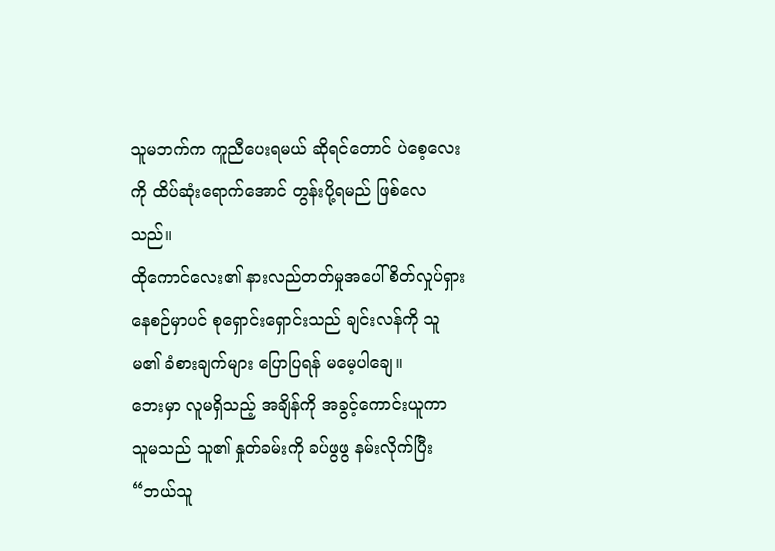သူမဘက်က ကူညီပေးရမယ် ဆိုရင်တောင် ပဲစေ့လေးကို ထိပ်ဆုံးရောက်အောင် တွန်းပို့ရမည် ဖြစ်လေသည်။
ထိုကောင်လေး၏ နားလည်တတ်မှုအပေါ် စိတ်လှုပ်ရှားနေစဉ်မှာပင် စုရှောင်းရှောင်းသည် ချင်းလန်ကို သူမ၏ ခံစားချက်များ ပြောပြရန် မမေ့ပါချေ။
ဘေးမှာ လူမရှိသည့် အချိန်ကို အခွင့်ကောင်းယူကာ သူမသည် သူ၏ နှုတ်ခမ်းကို ခပ်ဖွဖွ နမ်းလိုက်ပြီး
“ဘယ်သူ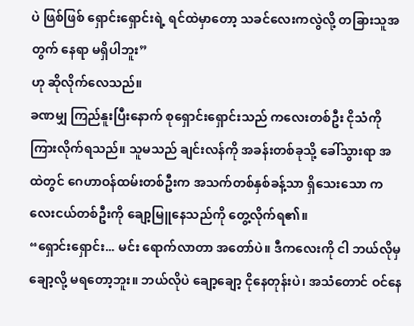ပဲ ဖြစ်ဖြစ် ရှောင်းရှောင်းရဲ့ ရင်ထဲမှာတော့ သခင်လေးကလွဲလို့ တခြားသူအတွက် နေရာ မရှိပါဘူး”
ဟု ဆိုလိုက်လေသည်။
ခဏမျှ ကြည်နူးပြီးနောက် စုရှောင်းရှောင်းသည် ကလေးတစ်ဦး ငိုသံကို ကြားလိုက်ရသည်။ သူမသည် ချင်းလန်ကို အခန်းတစ်ခုသို့ ခေါ်သွားရာ အထဲတွင် ဂေဟာဝန်ထမ်းတစ်ဦးက အသက်တစ်နှစ်ခန့်သာ ရှိသေးသော ကလေးငယ်တစ်ဦးကို ချော့မြူနေသည်ကို တွေ့လိုက်ရ၏။
“ရှောင်းရှောင်း... မင်း ရောက်လာတာ အတော်ပဲ။ ဒီကလေးကို ငါ ဘယ်လိုမှ ချော့လို့ မရတော့ဘူး။ ဘယ်လိုပဲ ချော့ချော့ ငိုနေတုန်းပဲ၊ အသံတောင် ဝင်နေ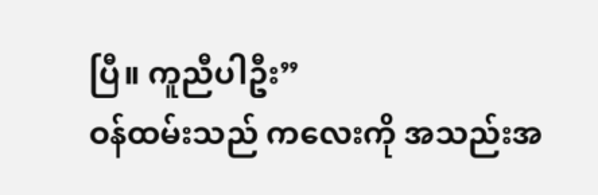ပြီ။ ကူညီပါဦး”
ဝန်ထမ်းသည် ကလေးကို အသည်းအ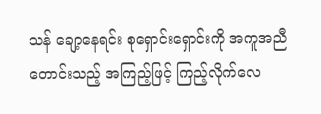သန် ချော့နေရင်း စုရှောင်းရှောင်းကို အကူအညီတောင်းသည့် အကြည့်ဖြင့် ကြည့်လိုက်လေ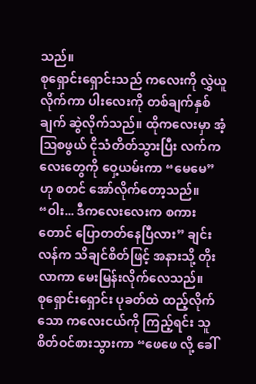သည်။
စုရှောင်းရှောင်းသည် ကလေးကို လွှဲယူလိုက်ကာ ပါးလေးကို တစ်ချက်နှစ်ချက် ဆွဲလိုက်သည်။ ထိုကလေးမှာ အံ့ဩစဖွယ် ငိုသံတိတ်သွားပြီး လက်ကလေးတွေကို ဝှေ့ယမ်းကာ “မေမေ” ဟု စတင် အော်လိုက်တော့သည်။
“ဝါး... ဒီကလေးလေးက စကားတောင် ပြောတတ်နေပြီလား” ချင်းလန်က သိချင်စိတ်ဖြင့် အနားသို့ တိုးလာကာ မေးမြန်းလိုက်လေသည်။
စုရှောင်းရှောင်း ပုခတ်ထဲ ထည့်လိုက်သော ကလေးငယ်ကို ကြည့်ရင်း သူ စိတ်ဝင်စားသွားကာ “ဖေဖေ လို့ ခေါ်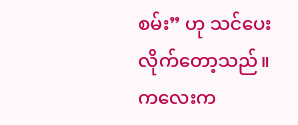စမ်း” ဟု သင်ပေးလိုက်တော့သည်။
ကလေးက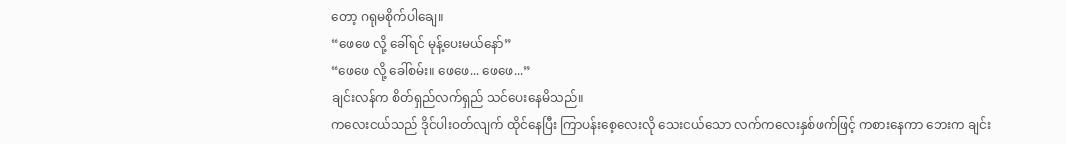တော့ ဂရုမစိုက်ပါချေ။
“ဖေဖေ လို့ ခေါ်ရင် မုန့်ပေးမယ်နော်”
“ဖေဖေ လို့ ခေါ်စမ်း။ ဖေဖေ... ဖေဖေ...”
ချင်းလန်က စိတ်ရှည်လက်ရှည် သင်ပေးနေမိသည်။
ကလေးငယ်သည် ဒိုင်ပါးဝတ်လျက် ထိုင်နေပြီး ကြာပန်းစေ့လေးလို သေးငယ်သော လက်ကလေးနှစ်ဖက်ဖြင့် ကစားနေကာ ဘေးက ချင်း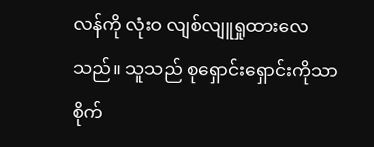လန်ကို လုံးဝ လျစ်လျူရှုထားလေသည်။ သူသည် စုရှောင်းရှောင်းကိုသာ စိုက်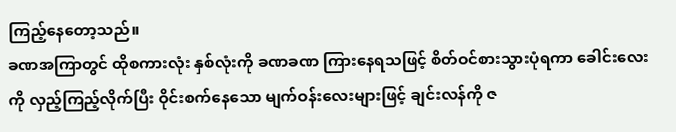ကြည့်နေတော့သည်။
ခဏအကြာတွင် ထိုစကားလုံး နှစ်လုံးကို ခဏခဏ ကြားနေရသဖြင့် စိတ်ဝင်စားသွားပုံရကာ ခေါင်းလေးကို လှည့်ကြည့်လိုက်ပြီး ဝိုင်းစက်နေသော မျက်ဝန်းလေးများဖြင့် ချင်းလန်ကို ဇ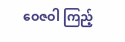ဝေဇဝါ ကြည့်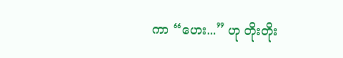ကာ “ဟေး...” ဟု တိုးတိုး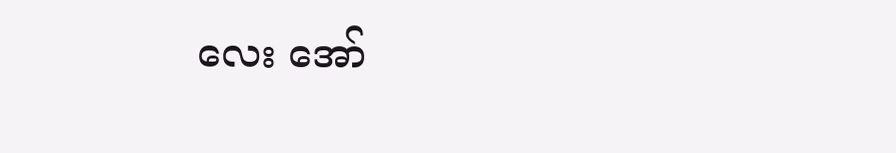လေး အော်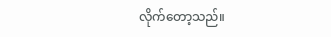လိုက်တော့သည်။